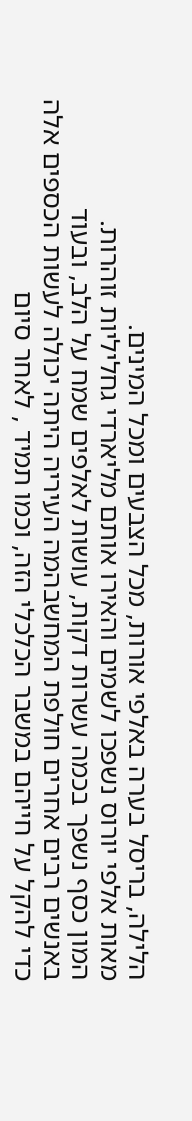הלילה, בריסל בערה באלפי אורות, מכל הצבעים ומכל המינים.
מאות אלפי יורוס נשפכו לשמים והאירו אותם מליארדי גחליליות זוהרות.
המון כסף נשפך בכמה עשרות דקות, עושות לאלפים שמח על הלב, ובעוד
באנשים רבים אחרים חולפת המחשבהמה העיריה היתה יכולה לעשות הכספים אלה
כדי להקל על חייהם במשבר הכלכלי הזה, וכמו תמיד , לאחר סיום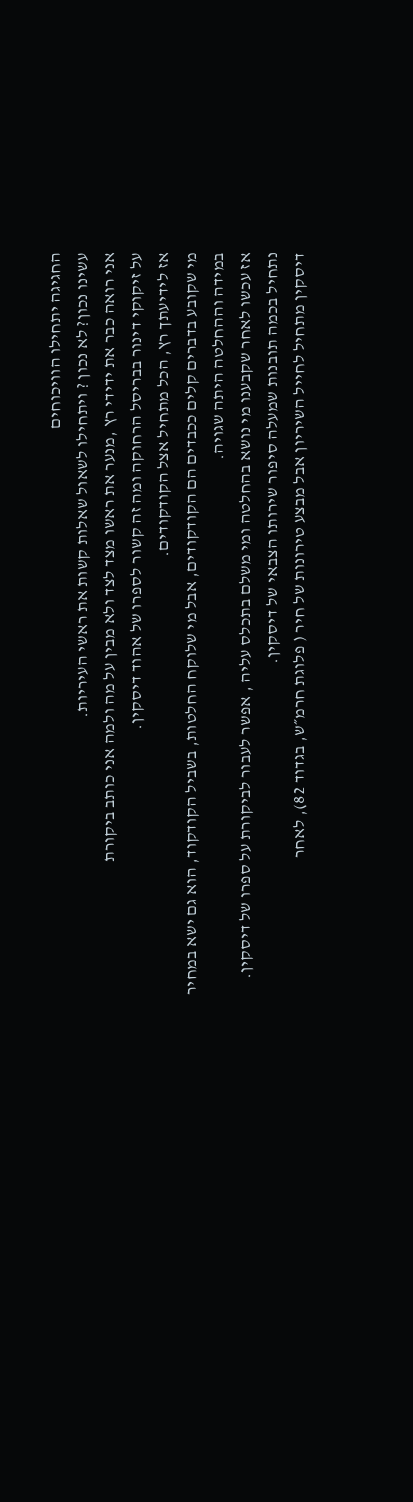החגיגה יתחילו הוויכוחים
עשינו נכון? לא נכון ? ויתחילו לשאול שאלות קשות את ראשי העיריות.
אני רואה כבר את ידידי רץ ,מנער את ראשו מצד לצד ולא מבין על מה ולמה אני כותב ביקורת
על זיקוקי דינור בבריסל הרחוקה ומה זה קשור לספרו של אהוד דיסקין.
אז לידיעתך רץ, הכל מתחיל אצל הקודקודים.
מי שקובע בדברים קלים ככבדים הם הקודקודים, אבל מי שלוקח החלטות, בשביל הקודקוד, הוא גם ישא במחיר
במידה וההחלטה היתה שגויה.
אז עכשו לאחר שקבענו מי נושא בהחלטה ומי משלם בתכלס עליה , אפשר לעבור לביקורת על ספרו של דיסקין.
נתחיל בכמה תובנות שמעלה סיפור שירותו הצבאי של דיסקין.
דיסקין מתחיל לחייל השיריון אבל מבצע טירונות של חיר ( פלוגת חרמ״ש, בגדוד 82), לאחר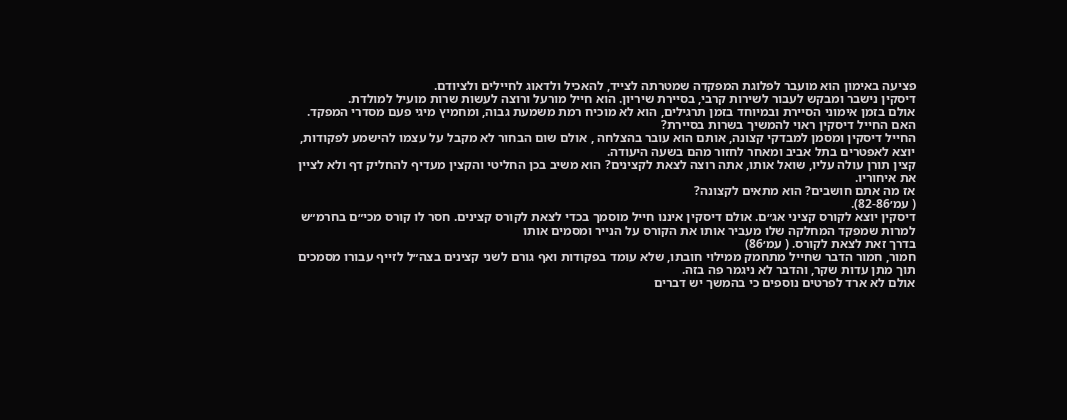פציעה באימון הוא מועבר לפלוגת המפקדה שמטרתה לצייד, להאכיל ולדאוג לחיילים ולציודם.
דיסקין נישבר ומבקש לעבור לשירות קרבי, בסיירת שיריון. הוא חייל מורעל ורוצה לעשות שרות מועיל למולדת.
אולם בזמן אימוני הסיירת ובמיוחד בזמן תרגילים, הוא לא מוכיח רמת משמעת גבוה, ומחמיץ מיגי פעם מסדרי המפקד. האם החייל דיסקין ראוי להמשיך בשרות בסיירת?
החייל דיסקין ומסמן למבדקי קצונה, אותם הוא עובר בהצלחה , אולם שום הבחור לא מקבל על עצמו להישמע לפקודות, יוצא לאפטרים בתל אביב ומאחר לחזור מהם בשעה היעודה.
קצין תורן עולה עליו, שואל אותו, אתה רוצה לצאת לקצינים? הוא משיב בכן החליטי והקצין מעדיף להחליק דף ולא לציין את איחוריו.
אז מה אתם חושבים? הוא מתאים לקצונה?
( עמ׳82-86).
דיסקין יוצא לקורס קציני אג״ם. אולם דיסקין איננו חייל מוסמך בכדי לצאת לקורס קצינים. חסר לו קורס מכי״ם בחרמ״ש למרות שמפקד המחלקה שלו מעביר אותו את הקורס על הנייר ומסמים אותו
בדרך זאת לצאת לקורס. ( עמ׳86)
חמור, חמור הדבר שחייל מתחמק ממילוי חובתו, שלא עומד בפקודות ואף גורם לשני קצינים בצה״ל לזייף עבורו מסמכים תוך מתן עדות שקר, והדבר לא ניגמר פה בזה.
אולם לא ארד לפרטים נוספים כי בהמשך יש דברים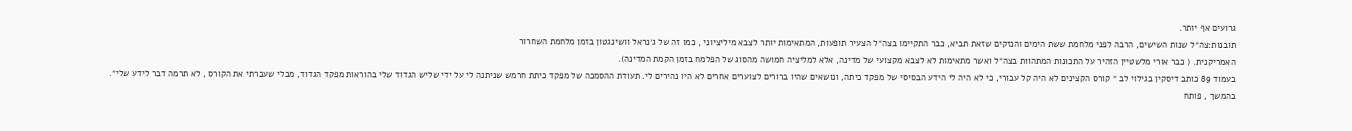גרועים אף יותר.
תובנות:צה״ל שנות השישים, הרבה לפני מלחמת ששת הימים והנזקים שזאת תביא, כבר התקיימו בצה״ל הצעיר תופעות, המתאימות יותר לצבא מיליציוני , כמו זה של ג׳נראל וושינגטון בזמן מלחמת השחרור
האמריקנית. ( כבר אורי מלשטיין הזהיר על התכונות המתהוות בצה״ל ואשר מתאימות לא לצבא מקצועי של מדינה, אלא למליציה חמושה מהסוג של הפלמח בזמן הקמת המדינה).
בעמוד 89 כותב דיסקין בגילוי לב ״ קורס הקצינים לא היה קל עבורי, כי לא היה לי הידע הבסיסי של מפקד כיתה, ונושאים שהיו ברורים לצוערים אחרים לא היו נהירים לי. תעודת ההסמכה של מפקד כיתת חרמש שניתנה לי על ידי שליש הגדוד שלי בהוראות מפקד הגדוד, מבלי שעברתי את הקורס , לא תרמה דבר לידע שלי״.
בהמשך , פותח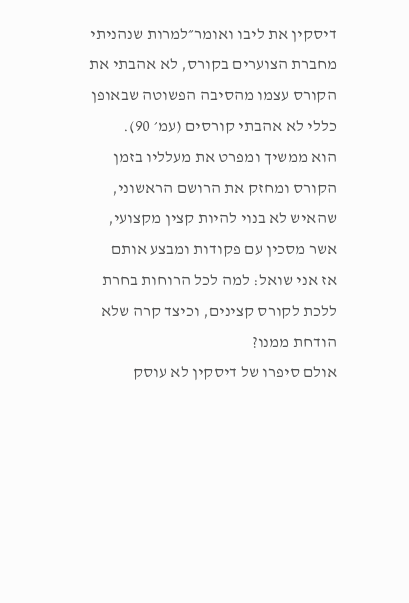דיסקין את ליבו ואומר״למרות שנהניתי מחברת הצוערים בקורס, לא אהבתי את הקורס עצמו מהסיבה הפשוטה שבאופן כללי לא אהבתי קורסים (עמ׳ 90).
הוא ממשיך ומפרט את מעלליו בזמן הקורס ומחזק את הרושם הראשוני, שהאיש לא בנוי להיות קצין מקצועי, אשר מסכין עם פקודות ומבצע אותם
אז אני שואל: למה לכל הרוחות בחרת ללכת לקורס קצינים, וכיצד קרה שלא הודחת ממנו?
אולם סיפרו של דיסקין לא עוסק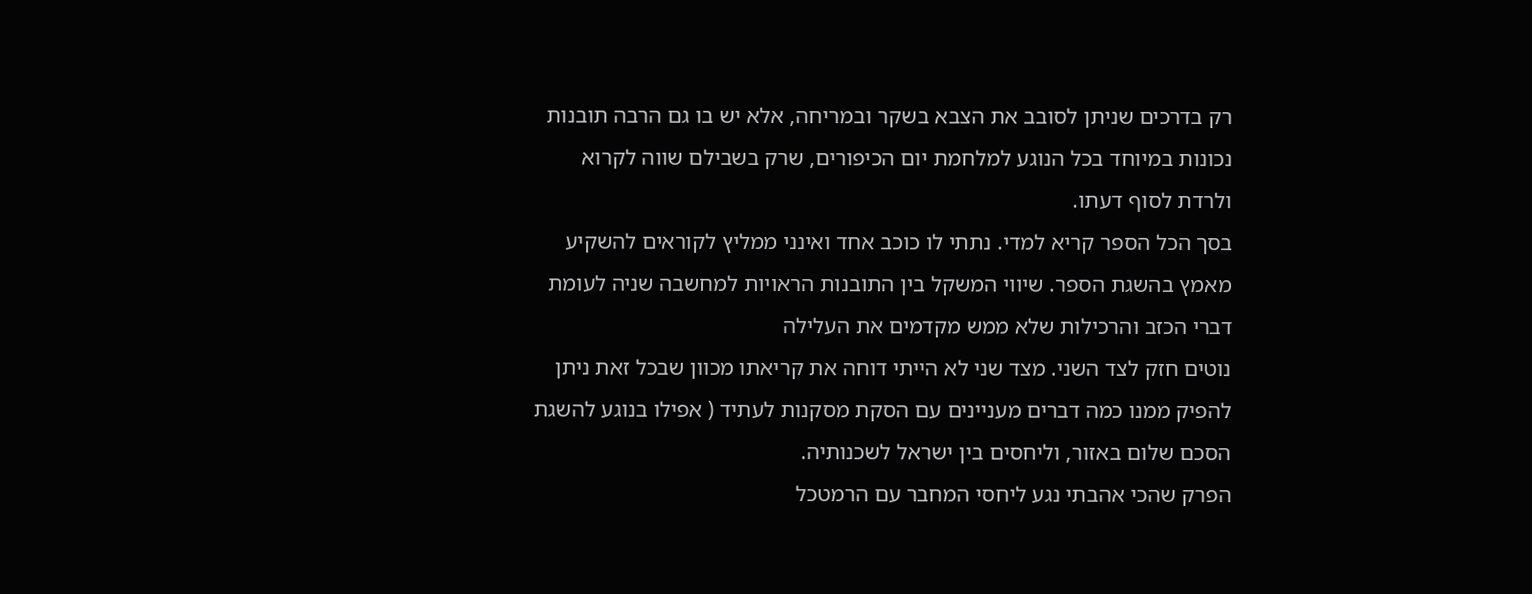רק בדרכים שניתן לסובב את הצבא בשקר ובמריחה, אלא יש בו גם הרבה תובנות נכונות במיוחד בכל הנוגע למלחמת יום הכיפורים, שרק בשבילם שווה לקרוא ולרדת לסוף דעתו.
בסך הכל הספר קריא למדי. נתתי לו כוכב אחד ואינני ממליץ לקוראים להשקיע מאמץ בהשגת הספר. שיווי המשקל בין התובנות הראויות למחשבה שניה לעומת דברי הכזב והרכילות שלא ממש מקדמים את העלילה
נוטים חזק לצד השני. מצד שני לא הייתי דוחה את קריאתו מכוון שבכל זאת ניתן להפיק ממנו כמה דברים מעניינים עם הסקת מסקנות לעתיד ( אפילו בנוגע להשגת הסכם שלום באזור, וליחסים בין ישראל לשכנותיה.
הפרק שהכי אהבתי נגע ליחסי המחבר עם הרמטכל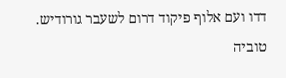דדו ועם אלוף פיקוד דרום לשעבר גורודיש.
טוביה